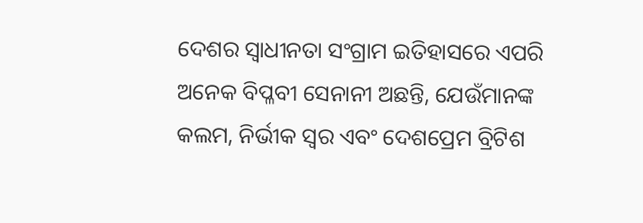ଦେଶର ସ୍ୱାଧୀନତା ସଂଗ୍ରାମ ଇତିହାସରେ ଏପରି ଅନେକ ବିପ୍ଳବୀ ସେନାନୀ ଅଛନ୍ତି, ଯେଉଁମାନଙ୍କ କଲମ, ନିର୍ଭୀକ ସ୍ୱର ଏବଂ ଦେଶପ୍ରେମ ବ୍ରିଟିଶ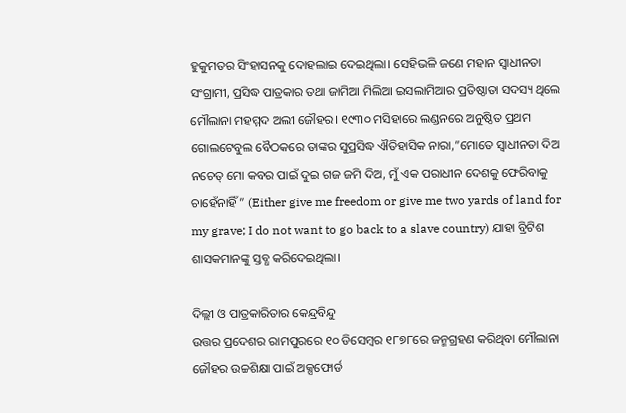ହୁକୁମତର ସିଂହାସନକୁ ଦୋହଲାଇ ଦେଇଥିଲା। ସେହିଭଳି ଜଣେ ମହାନ ସ୍ୱାଧୀନତା ସଂଗ୍ରାମୀ, ପ୍ରସିଦ୍ଧ ପାତ୍ରକାର ତଥା ଜାମିଆ ମିଲିଆ ଇସଲାମିଆର ପ୍ରତିଷ୍ଠାତା ସଦସ୍ୟ ଥିଲେ ମୌଲାନା ମହମ୍ମଦ ଅଲୀ ଜୌହର। ୧୯୩୦ ମସିହାରେ ଲଣ୍ଡନରେ ଅନୁଷ୍ଠିତ ପ୍ରଥମ ଗୋଲଟେବୁଲ ବୈଠକରେ ତାଙ୍କର ସୁପ୍ରସିଦ୍ଧ ଐତିହାସିକ ନାରା,”ମୋତେ ସ୍ୱାଧୀନତା ଦିଅ ନଚେତ୍ ମୋ କବର ପାଇଁ ଦୁଇ ଗଜ ଜମି ଦିଅ, ମୁଁ ଏକ ପରାଧୀନ ଦେଶକୁ ଫେରିବାକୁ ଚାହେଁନାହିଁ” (Either give me freedom or give me two yards of land for my grave; I do not want to go back to a slave country) ଯାହା ବ୍ରିଟିଶ ଶାସକମାନଙ୍କୁ ସ୍ତବ୍ଧ କରିଦେଇଥିଲା।

ଦିଲ୍ଲୀ ଓ ପାତ୍ରକାରିତାର କେନ୍ଦ୍ରବିନ୍ଦୁ
ଉତ୍ତର ପ୍ରଦେଶର ରାମପୁରରେ ୧୦ ଡିସେମ୍ବର ୧୮୭୮ରେ ଜନ୍ମଗ୍ରହଣ କରିଥିବା ମୌଲାନା ଜୌହର ଉଚ୍ଚଶିକ୍ଷା ପାଇଁ ଅକ୍ସଫୋର୍ଡ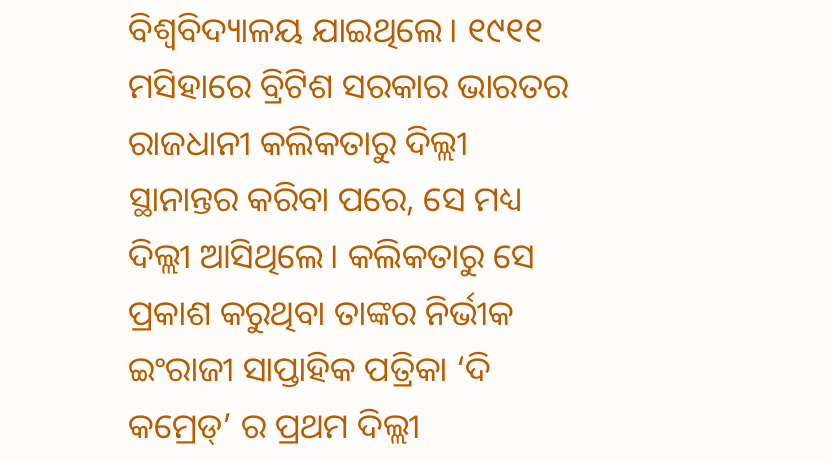ବିଶ୍ୱବିଦ୍ୟାଳୟ ଯାଇଥିଲେ। ୧୯୧୧ ମସିହାରେ ବ୍ରିଟିଶ ସରକାର ଭାରତର ରାଜଧାନୀ କଲିକତାରୁ ଦିଲ୍ଲୀ ସ୍ଥାନାନ୍ତର କରିବା ପରେ, ସେ ମଧ୍ୟ ଦିଲ୍ଲୀ ଆସିଥିଲେ। କଲିକତାରୁ ସେ ପ୍ରକାଶ କରୁଥିବା ତାଙ୍କର ନିର୍ଭୀକ ଇଂରାଜୀ ସାପ୍ତାହିକ ପତ୍ରିକା ‘ଦି କମ୍ରେଡ୍’ ର ପ୍ରଥମ ଦିଲ୍ଲୀ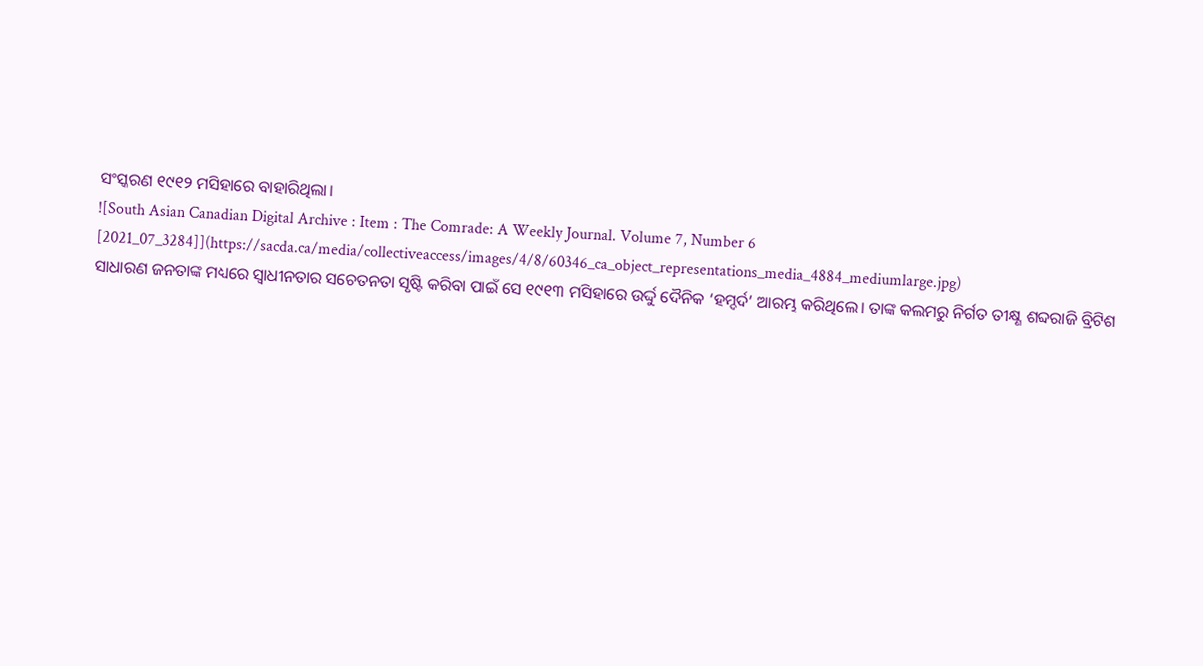ସଂସ୍କରଣ ୧୯୧୨ ମସିହାରେ ବାହାରିଥିଲା।
![South Asian Canadian Digital Archive : Item : The Comrade: A Weekly Journal. Volume 7, Number 6 [2021_07_3284]](https://sacda.ca/media/collectiveaccess/images/4/8/60346_ca_object_representations_media_4884_mediumlarge.jpg)
ସାଧାରଣ ଜନତାଙ୍କ ମଧ୍ୟରେ ସ୍ୱାଧୀନତାର ସଚେତନତା ସୃଷ୍ଟି କରିବା ପାଇଁ ସେ ୧୯୧୩ ମସିହାରେ ଉର୍ଦ୍ଦୁ ଦୈନିକ ‘ହମ୍ଦର୍ଦ’ ଆରମ୍ଭ କରିଥିଲେ। ତାଙ୍କ କଲମରୁ ନିର୍ଗତ ତୀକ୍ଷ୍ଣ ଶବ୍ଦରାଜି ବ୍ରିଟିଶ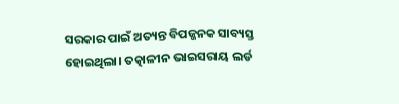ସରକାର ପାଇଁ ଅତ୍ୟନ୍ତ ବିପଜ୍ଜନକ ସାବ୍ୟସ୍ତ ହୋଇଥିଲା। ତତ୍କାଳୀନ ଭାଇସରାୟ ଲର୍ଡ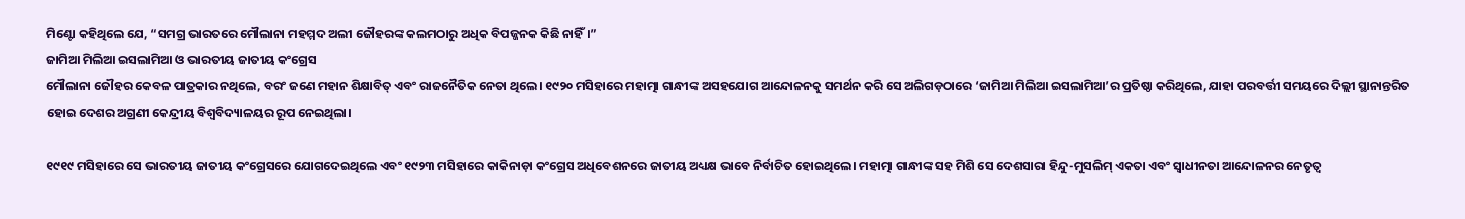ମିଣ୍ଟୋ କହିଥିଲେ ଯେ, “ସମଗ୍ର ଭାରତରେ ମୌଲାନା ମହମ୍ମଦ ଅଲୀ ଜୌହରଙ୍କ କଲମଠାରୁ ଅଧିକ ବିପଜ୍ଜନକ କିଛି ନାହିଁ।”
ଜାମିଆ ମିଲିଆ ଇସଲାମିଆ ଓ ଭାରତୀୟ ଜାତୀୟ କଂଗ୍ରେସ
ମୌଲାନା ଜୌହର କେବଳ ପାତ୍ରକାର ନଥିଲେ, ବରଂ ଜଣେ ମହାନ ଶିକ୍ଷାବିତ୍ ଏବଂ ରାଜନୈତିକ ନେତା ଥିଲେ। ୧୯୨୦ ମସିହାରେ ମହାତ୍ମା ଗାନ୍ଧୀଙ୍କ ଅସହଯୋଗ ଆନ୍ଦୋଳନକୁ ସମର୍ଥନ କରି ସେ ଅଲିଗଡ଼ଠାରେ ‘ଜାମିଆ ମିଲିଆ ଇସଲାମିଆ’ର ପ୍ରତିଷ୍ଠା କରିଥିଲେ, ଯାହା ପରବର୍ତ୍ତୀ ସମୟରେ ଦିଲ୍ଲୀ ସ୍ଥାନାନ୍ତରିତ ହୋଇ ଦେଶର ଅଗ୍ରଣୀ କେନ୍ଦ୍ରୀୟ ବିଶ୍ୱବିଦ୍ୟାଳୟର ରୂପ ନେଇଥିଲା।

୧୯୧୯ ମସିହାରେ ସେ ଭାରତୀୟ ଜାତୀୟ କଂଗ୍ରେସରେ ଯୋଗଦେଇଥିଲେ ଏବଂ ୧୯୨୩ ମସିହାରେ କାକିନାଡ଼ା କଂଗ୍ରେସ ଅଧିବେଶନରେ ଜାତୀୟ ଅଧ୍ୟକ୍ଷ ଭାବେ ନିର୍ବାଚିତ ହୋଇଥିଲେ। ମହାତ୍ମା ଗାନ୍ଧୀଙ୍କ ସହ ମିଶି ସେ ଦେଶସାରା ହିନ୍ଦୁ-ମୁସଲିମ୍ ଏକତା ଏବଂ ସ୍ୱାଧୀନତା ଆନ୍ଦୋଳନର ନେତୃତ୍ୱ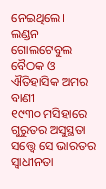ନେଇଥିଲେ।
ଲଣ୍ଡନ ଗୋଲଟେବୁଲ ବୈଠକ ଓ ଐତିହାସିକ ଅମର ବାଣୀ
୧୯୩୦ ମସିହାରେ ଗୁରୁତର ଅସୁସ୍ଥତା ସତ୍ତ୍ୱେ ସେ ଭାରତର ସ୍ୱାଧୀନତା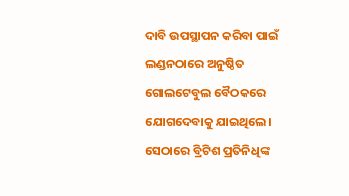ଦାବି ଉପସ୍ଥାପନ କରିବା ପାଇଁ ଲଣ୍ଡନଠାରେ ଅନୁଷ୍ଠିତ ଗୋଲଟେବୁଲ ବୈଠକରେ ଯୋଗଦେବାକୁ ଯାଇଥିଲେ। ସେଠାରେ ବ୍ରିଟିଶ ପ୍ରତିନିଧିଙ୍କ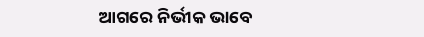ଆଗରେ ନିର୍ଭୀକ ଭାବେ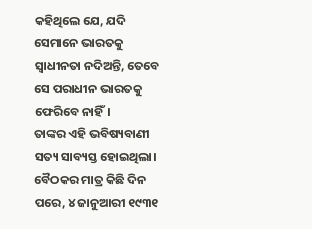କହିଥିଲେ ଯେ, ଯଦି ସେମାନେ ଭାରତକୁ ସ୍ୱାଧୀନତା ନଦିଅନ୍ତି, ତେବେ ସେ ପରାଧୀନ ଭାରତକୁ ଫେରିବେ ନାହିଁ।
ତାଙ୍କର ଏହି ଭବିଷ୍ୟବାଣୀ ସତ୍ୟ ସାବ୍ୟସ୍ତ ହୋଇଥିଲା। ବୈଠକର ମାତ୍ର କିଛି ଦିନ ପରେ, ୪ ଜାନୁଆରୀ ୧୯୩୧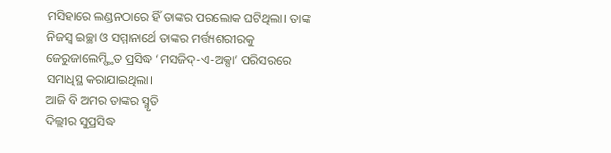ମସିହାରେ ଲଣ୍ଡନଠାରେ ହିଁ ତାଙ୍କର ପରଲୋକ ଘଟିଥିଲା। ତାଙ୍କ ନିଜସ୍ୱ ଇଚ୍ଛା ଓ ସମ୍ମାନାର୍ଥେ ତାଙ୍କର ମର୍ତ୍ତ୍ୟଶରୀରକୁ ଜେରୁଜାଲେମ୍ସ୍ଥିତ ପ୍ରସିଦ୍ଧ ‘ମସଜିଦ୍-ଏ-ଅକ୍ସା’ ପରିସରରେ ସମାଧିସ୍ଥ କରାଯାଇଥିଲା।
ଆଜି ବି ଅମର ତାଙ୍କର ସ୍ମୃତି
ଦିଲ୍ଲୀର ସୁପ୍ରସିଦ୍ଧ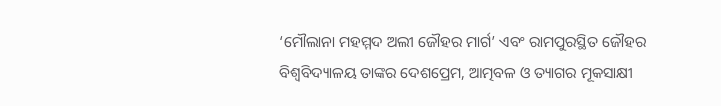‘ମୌଲାନା ମହମ୍ମଦ ଅଲୀ ଜୌହର ମାର୍ଗ’ ଏବଂ ରାମପୁରସ୍ଥିତ ଜୌହର ବିଶ୍ୱବିଦ୍ୟାଳୟ ତାଙ୍କର ଦେଶପ୍ରେମ, ଆତ୍ମବଳ ଓ ତ୍ୟାଗର ମୂକସାକ୍ଷୀ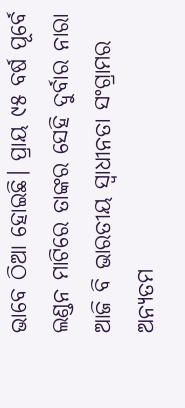ଭାବେ ଠିଆ ହୋଇଛି। ପ୍ରାୟ ୯୫ ବର୍ଷ ପୂର୍ବେ ଲଣ୍ଡନ ମାଟିରେ ତାଙ୍କର ସେହି ଦୁର୍ବାର ନାରା ଆଜି ବି ଭାରତୀୟ ସ୍ୱାଧୀନତା ସଂଗ୍ରାମର ଅନ୍ୟତମ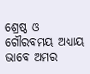ଶ୍ରେଷ୍ଠ ଓ ଗୌରବମୟ ଅଧ୍ୟାୟ ଭାବେ ଅମର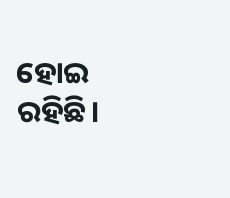ହୋଇ ରହିଛି।